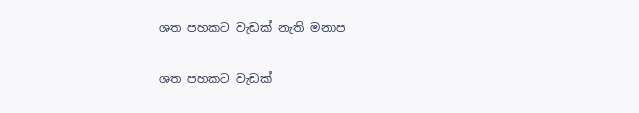ශත පහකට වැඩක් නැති මනාප

ශත පහකට වැඩක්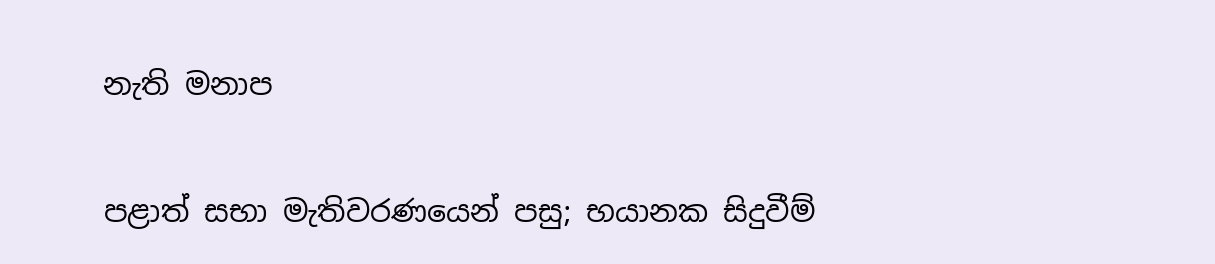නැති මනාප

පළාත් සභා මැතිවරණයෙන් පසු; භයානක සිදුවීම්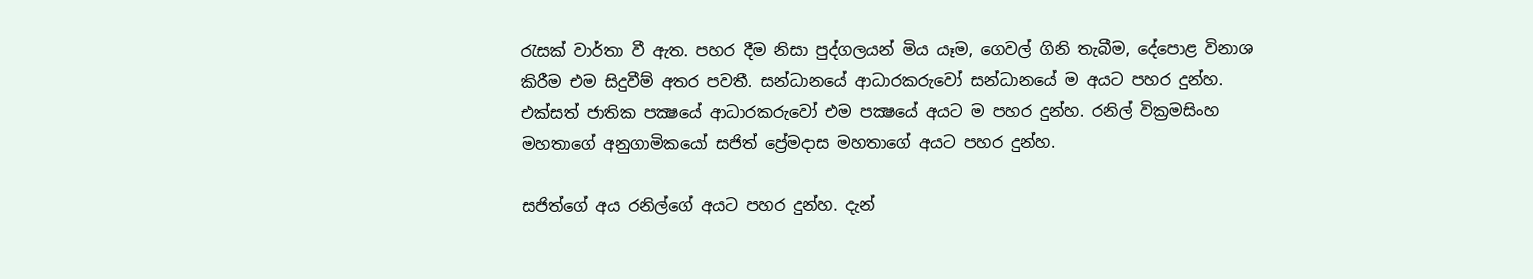රැසක් වාර්තා වී ඇත. පහර දීම නිසා පුද්ගලයන් මිය යෑම, ගෙවල් ගිනි තැබීම, දේපොළ විනාශ කිරීම එම සිදුවීම් අතර පවතී. සන්ධානයේ ආධාරකරුවෝ සන්ධානයේ ම අයට පහර දුන්හ. එක්සත් ජාතික පක්‍ෂයේ ආධාරකරුවෝ එම පක්‍ෂයේ අයට ම පහර දුන්හ. රනිල් වික්‍රමසිංහ මහතාගේ අනුගාමිකයෝ සජිත් ප්‍රේමදාස මහතාගේ අයට පහර දුන්හ.

සජිත්ගේ අය රනිල්ගේ අයට පහර දුන්හ. දැන්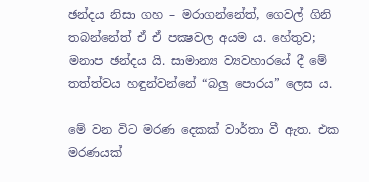ඡන්දය නිසා ගහ – මරාගන්නේත්, ගෙවල් ගිනි තබන්නේත් ඒ ඒ පක්‍ෂවල අයම ය. හේතුව; මනාප ඡන්දය යි. සාමාන්‍ය ව්‍යවහාරයේ දී මේ තත්ත්වය හඳුන්වන්නේ “බලු පොරය” ලෙස ය.

මේ වන විට මරණ දෙකක් වාර්තා වී ඇත. එක මරණයක්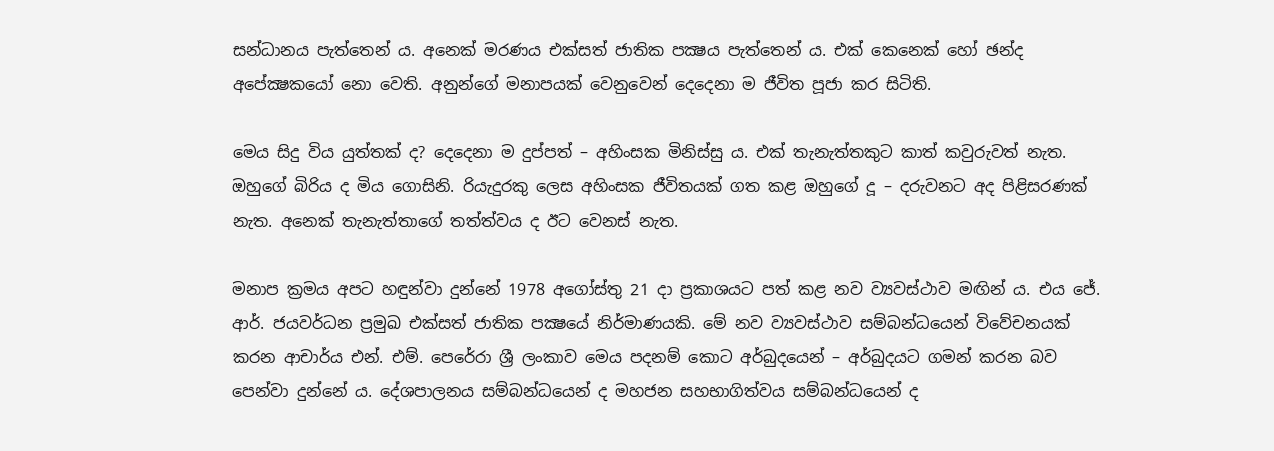සන්ධානය පැත්තෙන් ය. අනෙක් මරණය එක්සත් ජාතික පක්‍ෂය පැත්තෙන් ය. එක් කෙනෙක් හෝ ඡන්ද අපේක්‍ෂකයෝ නො වෙති. අනුන්ගේ මනාපයක් වෙනුවෙන් දෙදෙනා ම ජීවිත පූජා කර සිටිති.

මෙය සිදු විය යුත්තක් ද? දෙදෙනා ම දුප්පත් – අහිංසක මිනිස්සු ය. එක් තැනැත්තකුට කාත් කවුරුවත් නැත. ඔහුගේ බිරිය ද මිය ගොසිනි. රියැදුරකු ලෙස අහිංසක ජීවිතයක් ගත කළ ඔහුගේ දූ – දරුවනට අද පිළිසරණක් නැත. අනෙක් තැනැත්තාගේ තත්ත්වය ද ඊට වෙනස් නැත.

මනාප ක්‍රමය අපට හඳුන්වා දුන්නේ 1978 අගෝස්තු 21 දා ප්‍රකාශයට පත් කළ නව ව්‍යවස්ථාව මඟින් ය. එය ජේ. ආර්. ජයවර්ධන ප්‍රමුඛ එක්සත් ජාතික පක්‍ෂයේ නිර්මාණයකි. මේ නව ව්‍යවස්ථාව සම්බන්ධයෙන් විවේචනයක් කරන ආචාර්ය එන්. එම්. පෙරේරා ශ්‍රී ලංකාව මෙය පදනම් කොට අර්බුදයෙන් – අර්බුදයට ගමන් කරන බව පෙන්වා දුන්නේ ය. දේශපාලනය සම්බන්ධයෙන් ද මහජන සහභාගිත්වය සම්බන්ධයෙන් ද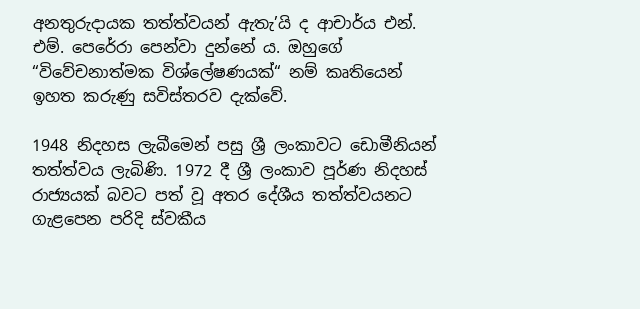අනතුරුදායක තත්ත්වයන් ඇතැ’යි ද ආචාර්ය එන්. එම්. පෙරේරා පෙන්වා දුන්නේ ය. ඔහුගේ “විවේචනාත්මක විශ්ලේෂණයක්“ නම් කෘතියෙන් ඉහත කරුණු සවිස්තරව දැක්වේ.

1948 නිදහස ලැබීමෙන් පසු ශ්‍රී ලංකාවට ඩොමීනියන් තත්ත්වය ලැබිණි. 1972 දී ශ්‍රී ලංකාව පූර්ණ නිදහස් රාජ්‍යයක් බවට පත් වූ අතර දේශීය තත්ත්වයනට ගැළපෙන පරිදි ස්වකීය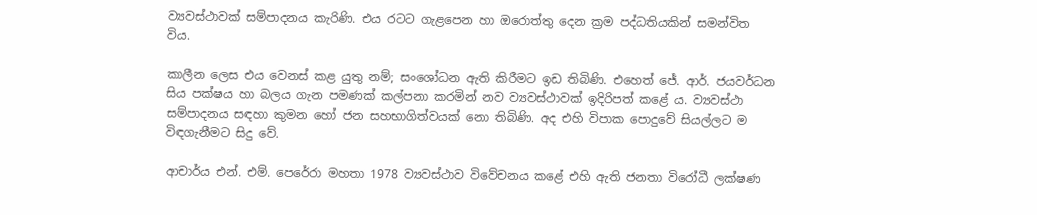ව්‍යවස්ථාවක් සම්පාදනය කැරිණි. එය රටට ගැළපෙන හා ඔරොත්තු දෙන ක්‍රම පද්ධතියකින් සමන්විත විය.

කාලීන ලෙස එය වෙනස් කළ යුතු නම්; සංශෝධන ඇති කිරීමට ඉඩ තිබිණි. එහෙත් ජේ. ආර්. ජයවර්ධන සිය පක්ෂය හා බලය ගැන පමණක් කල්පනා කරමින් නව ව්‍යවස්ථාවක් ඉදිරිපත් කළේ ය. ව්‍යවස්ථා සම්පාදනය සඳහා කුමන හෝ ජන සහභාගිත්වයක් නො තිබිණි. අද එහි විපාක පොදුවේ සියල්ලට ම විඳගැනීමට සිදු වේ.

ආචාර්ය එන්. එම්. පෙරේරා මහතා 1978 ව්‍යවස්ථාව විවේචනය කළේ එහි ඇති ජනතා විරෝධී ලක්ෂණ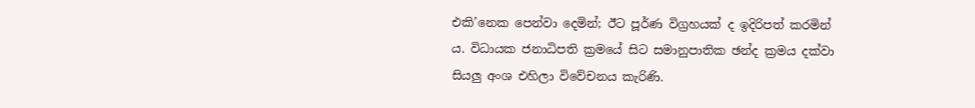එකි’නෙක පෙන්වා දෙමින්; ඊට පූර්ණ විග්‍රහයක් ද ඉදිරිපත් කරමින් ය. විධායක ජනාධිපති ක්‍රමයේ සිට සමානුපාතික ඡන්ද ක්‍රමය දක්වා සියලු අංශ එහිලා විවේචනය කැරිණි.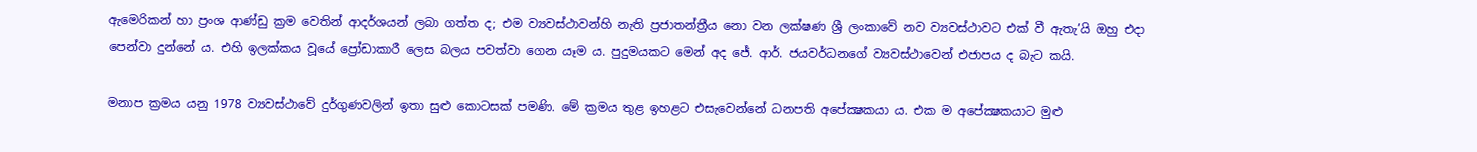ඇමෙරිකන් හා ප්‍රංශ ආණ්ඩු ක්‍රම වෙතින් ආදර්ශයන් ලබා ගත්ත ද; එම ව්‍යවස්ථාවන්හි නැති ප්‍රජාතන්ත්‍රීය නො වන ලක්ෂණ ශ්‍රී ලංකාවේ නව ව්‍යවස්ථාවට එක් වී ඇතැ’යි ඔහු එදා පෙන්වා දුන්නේ ය. එහි ඉලක්කය වූයේ ප්‍රෝඩාකාරී ලෙස බලය පවත්වා ගෙන යෑම ය. පුදුමයකට මෙන් අද ජේ. ආර්. ජයවර්ධනගේ ව්‍යවස්ථාවෙන් එජාපය ද බැට කයි.

මනාප ක්‍රමය යනු 1978 ව්‍යවස්ථාවේ දුර්ගුණවලින් ඉතා සුළු කොටසක් පමණි. මේ ක්‍රමය තුළ ඉහළට එසැවෙන්නේ ධනපති අපේක්‍ෂකයා ය. එක ම අපේක්‍ෂකයාට මුළු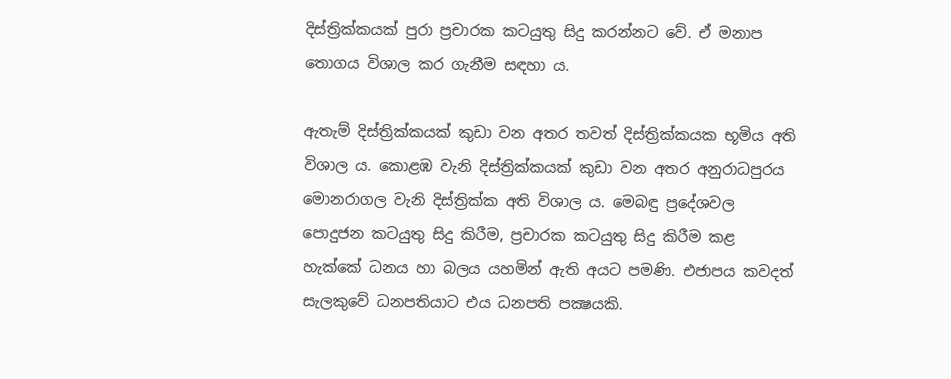දිස්ත්‍රික්කයක් පුරා ප්‍රචාරක කටයුතු සිදු කරන්නට වේ. ඒ මනාප තොගය විශාල කර ගැනීම සඳහා ය.

ඇතැම් දිස්ත්‍රික්කයක් කුඩා වන අතර තවත් දිස්ත්‍රික්කයක භූමිය අති විශාල ය. කොළඹ වැනි දිස්ත්‍රික්කයක් කුඩා වන අතර අනුරාධපුරය මොනරාගල වැනි දිස්ත්‍රික්ක අති විශාල ය. මෙබඳු ප්‍රදේශවල පොදුජන කටයුතු සිදු කිරීම, ප්‍රචාරක කටයුතු සිදු කිරීම කළ හැක්කේ ධනය හා බලය යහමින් ඇති අයට පමණි. එජාපය කවදත් සැලකුවේ ධනපතියාට එය ධනපති පක්‍ෂයකි.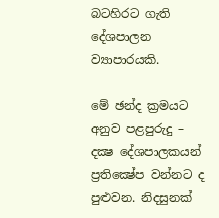බටහිරට ගැති දේශපාලන ව්‍යාපාරයකි.

මේ ඡන්ද ක්‍රමයට අනුව පළපුරුදු – දක්‍ෂ දේශපාලකයන් ප්‍රතික්‍ෂේප වන්නට ද පුළුවන. නිදසුනක්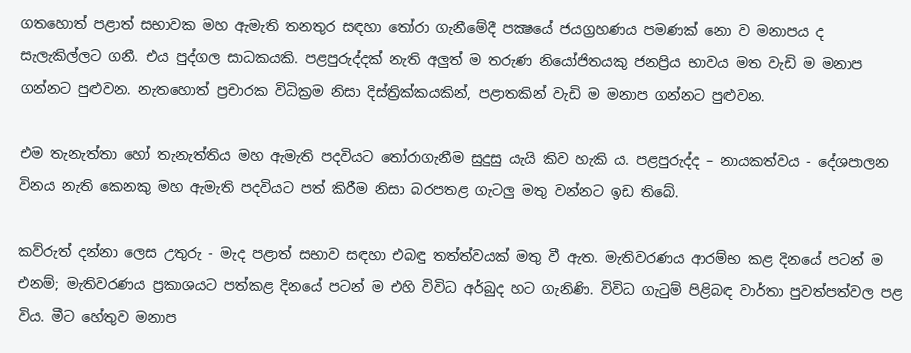ගතහොත් පළාත් සභාවක මහ ඇමැති තනතුර සඳහා තෝරා ගැනීමේදී පක්‍ෂයේ ජයග්‍රහණය පමණක් නො ව මනාපය ද සැලැකිල්ලට ගනී. එය පුද්ගල සාධකයකි. පළපුරුද්දක් නැති අලුත් ම තරුණ නියෝජිතයකු ජනප්‍රිය භාවය මත වැඩි ම මනාප ගන්නට පුළුවන. නැතහොත් ප්‍රචාරක විධික්‍රම නිසා දිස්ත්‍රික්කයකින්, පළාතකින් වැඩි ම මනාප ගන්නට පුළුවන.

එම තැනැත්තා හෝ තැනැත්තිය මහ ඇමැති පදවියට තෝරාගැනීම සුදුසු යැයි කිව හැකි ය. පළපුරුද්ද – නායකත්වය - දේශපාලන විනය නැති කෙනකු මහ ඇමැති පදවියට පත් කිරීම නිසා බරපතළ ගැටලු මතු වන්නට ඉඩ තිබේ.

කව්රුත් දන්නා ලෙස උතුරු - මැද පළාත් සභාව සඳහා එබඳු තත්ත්වයක් මතු වී ඇත. මැතිවරණය ආරම්භ කළ දිනයේ පටන් ම එනම්; මැතිවරණය ප්‍රකාශයට පත්කළ දිනයේ පටන් ම එහි විවිධ අර්බුද හට ගැනිණි. විවිධ ගැටුම් පිළිබඳ වාර්තා පුවත්පත්වල පළ විය. මීට හේතුව මනාප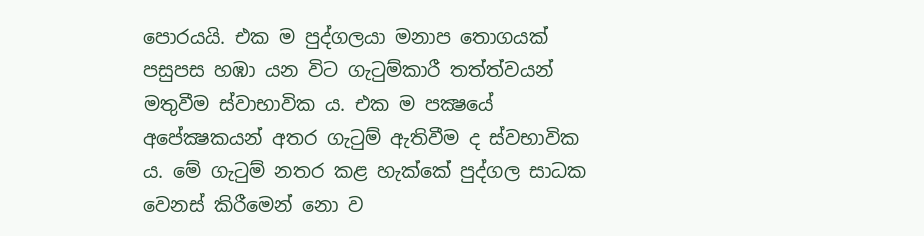පොරයයි. එක ම පුද්ගලයා මනාප තොගයක් පසුපස හඹා යන විට ගැටුම්කාරී තත්ත්වයන් මතුවීම ස්වාභාවික ය. එක ම පක්‍ෂයේ අපේක්‍ෂකයන් අතර ගැටුම් ඇතිවීම ද ස්වභාවික ය. මේ ගැටුම් නතර කළ හැක්කේ පුද්ගල සාධක වෙනස් කිරීමෙන් නො ව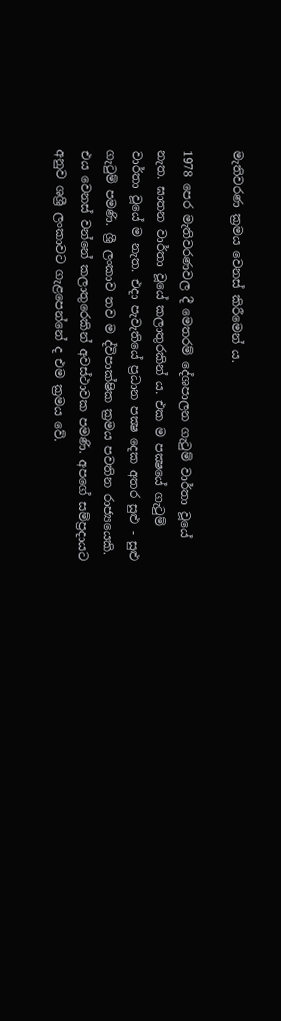මැතිවරණ ක්‍රමය වෙනස් කිරීමෙන් ය.

1978 පෙර මැතිවරණවල දී මෙතරම් දේශපාලන ගැටුම් වාර්තා වූයේ නැත. ඝාතන වාර්තා වූයේ කලාතුරකින් ය. එක ම පක්‍ෂයේ ගැටුම් වාර්තා වූයේ ම නැත. එදා පැවැතියේ ප්‍රධාන පක්‍ෂ දෙක අතර සුළු - සුළු ගැටුම් පමණි. ශ්‍රී ලංකාව තව ම ද්විපාක්ෂික ක්‍රමය පවතින රාජ්‍යයෙකි. එය වෙනස් වන්නේ කලාතුරෙකින් අවස්ථාවක පමණි. අපගේ සම්ප්‍රදායට අනුව ශශ්‍රී ලංකාවට ගැළපෙන්නේ ද එම ක්‍රමය වේ.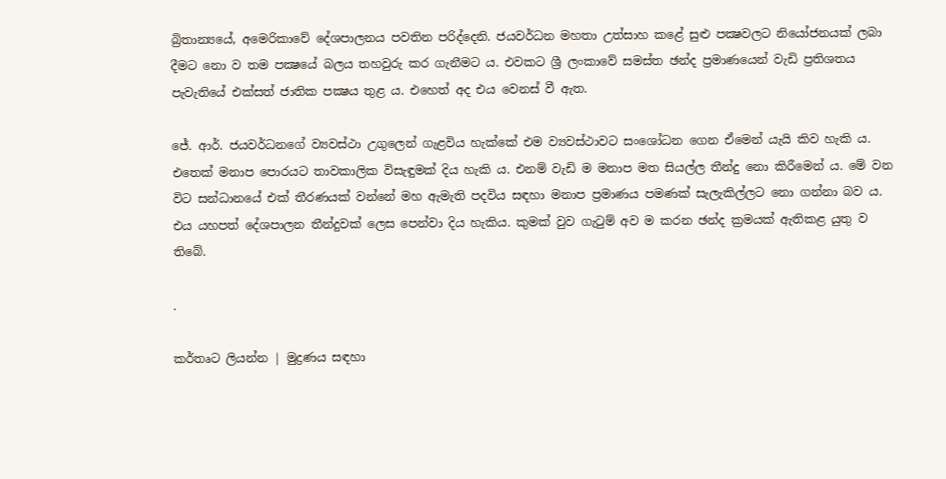බ්‍රිතාන්‍යයේ, අමෙරිකාවේ දේශපාලනය පවතින පරිද්දෙනි. ජයවර්ධන මහතා උත්සාහ කළේ සුළු පක්‍ෂවලට නියෝජනයක් ලබා දීමට නො ව තම පක්‍ෂයේ බලය තහවුරු කර ගැනීමට ය. එවකට ශ්‍රී ලංකාවේ සමස්ත ඡන්ද ප්‍රමාණයෙන් වැඩි ප්‍රතිශතය පැවැතියේ එක්සත් ජාතික පක්‍ෂය තුළ ය. එහෙත් අද එය වෙනස් වී ඇත.

ජේ. ආර්. ජයවර්ධනගේ ව්‍යවස්ථා උගුලෙන් ගැළවිය හැක්කේ එම ව්‍යවස්ථාවට සංශෝධන ගෙන ඒමෙන් යැයි කිව හැකි ය. එතෙක් මනාප පොරයට තාවකාලික විසැඳුමක් දිය හැකි ය. එනම් වැඩි ම මනාප මත සියල්ල තීන්දු නො කිරීමෙන් ය. මේ වන විට සන්ධානයේ එක් තීරණයක් වන්නේ මහ ඇමැති පදවිය සඳහා මනාප ප්‍රමාණය පමණක් සැලැකිල්ලට නො ගන්නා බව ය. එය යහපත් දේශපාලන තීන්දුවක් ලෙස පෙන්වා දිය හැකිය. කුමක් වුව ගැටුම් අව ම කරන ඡන්ද ක්‍රමයක් ඇතිකළ යුතු ව තිබේ.

.

කර්තෘට ලියන්න | මුද්‍රණය සඳහා